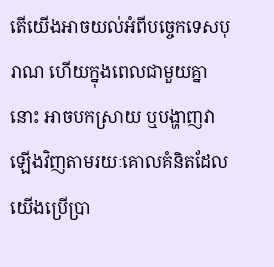តើយើងអាចយល់អំពីបច្ចេកទេសបុរាណ ហើយក្នុងពេលជាមួយគ្នានោះ អាចបកស្រាយ ឬបង្ហាញវាឡើងវិញតាមរយៈគោលគំនិតដែលយើងប្រើប្រា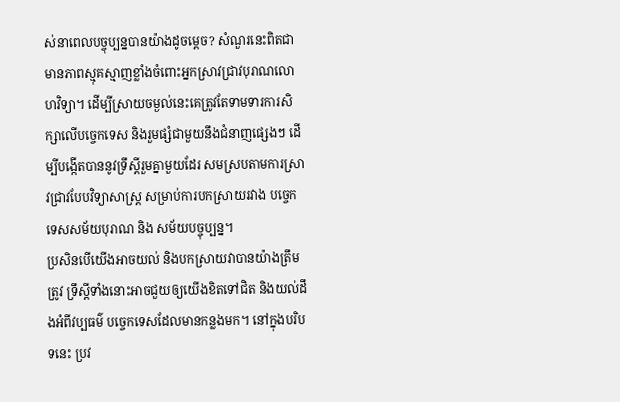ស់នាពេលបច្ចុប្បន្នបានយ៉ាងដូចម្តេច? សំណួរនេះពិតជាមានភាពស្មុគស្មាញខ្លាំងចំពោះអ្នកស្រាវជ្រាវបុរាណលោហវិទ្យា។ ដើម្បីស្រាយចម្ងល់នេះគេត្រូវតែទាមទារការសិក្សាលើបច្ចេកទេស និងរួមផ្សំជាមួយនឹងជំនាញផ្សេងៗ ដើម្បីបង្កើតបាននូវទ្រឹស្តីរួមគ្នាមួយដែរ សមស្របតាមការស្រាវជ្រាវបែបវិទ្យាសាស្រ្ត សម្រាប់ការបកស្រាយរវាង បច្ចេកទេសសម័យបុរាណ និង សម័យបច្ចុប្បន្ន។
ប្រសិនបើយើងអាចយល់ និងបកស្រាយវាបានយ៉ាងត្រឹមត្រូវ ទ្រឹស្តីទាំងនោះអាចជួយឲ្យយើងខិតទៅជិត និងយល់ដឹងអំពីវប្បធម៌ បច្ចេកទេសដែលមានកន្លងមក។ នៅក្នុងបរិបទនេះ ប្រវ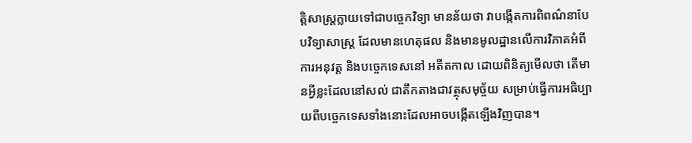ត្តិសាស្ត្រក្លាយទៅជាបច្ចេកវិទ្យា មានន័យថា វាបង្កើតការពិពណ៌នាបែបវិទ្យាសាស្ត្រ ដែលមានហេតុផល និងមានមូលដ្ឋានលើការវិភាគអំពីការអនុវត្ត និងបច្ចេកទេសនៅ អតីតកាល ដោយពិនិត្យមើលថា តើមានអ្វីខ្លះដែលនៅសល់ ជាតឹកតាងជាវត្ថុសមុច្ច័យ សម្រាប់ធ្វើការអធិប្បាយពីបច្ចេកទេសទាំងនោះដែលអាចបង្កើតឡើងវិញបាន។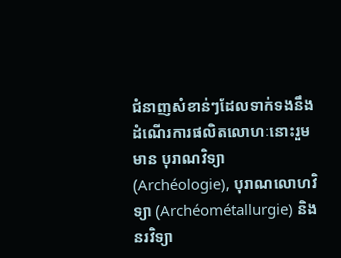ជំនាញសំខាន់ៗដែលទាក់ទងនឹងដំណើរការផលិតលោហៈនោះរួមមាន បុរាណវិទ្យា (Archéologie), បុរាណលោហវិទ្យា (Archéométallurgie) និងនរវិទ្យា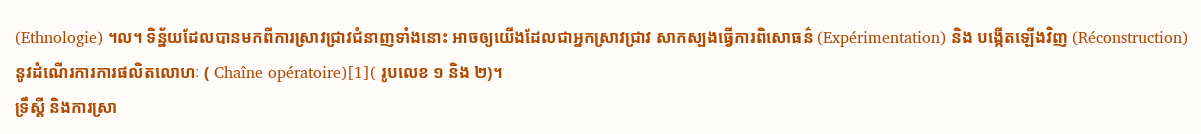(Ethnologie) ។ល។ ទិន្ន័យដែលបានមកពីការស្រាវជ្រាវជំនាញទាំងនោះ អាចឲ្យយើងដែលជាអ្នកស្រាវជ្រាវ សាកស្បងធ្វើការពិសោធន៌ (Expérimentation) និង បង្កើតឡើងវិញ (Réconstruction) នូវដំណើរការការផលិតលោហៈ ( Chaîne opératoire)[1]( រូបលេខ ១ និង ២)។
ទ្រឹស្តី និងការស្រា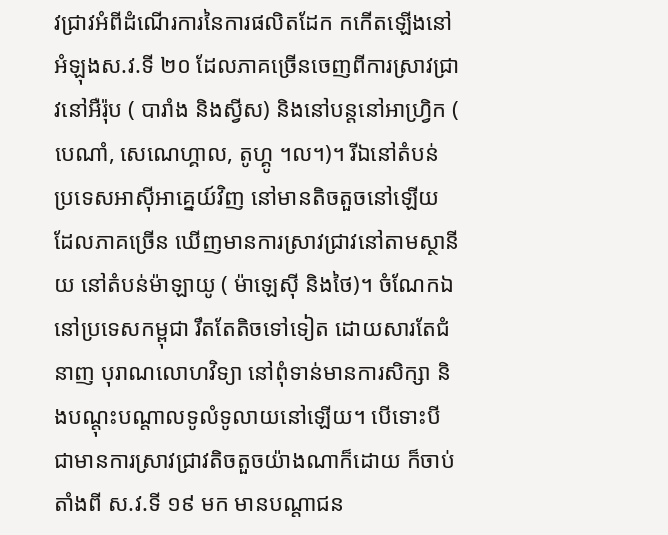វជ្រាវអំពីដំណើរការនៃការផលិតដែក កកើតឡើងនៅ អំឡុងស.វ.ទី ២០ ដែលភាគច្រើនចេញពីការស្រាវជ្រាវនៅអឺរ៉ុប ( បារាំង និងស្វីស) និងនៅបន្តនៅអាហ្រ្វិក ( បេណាំ, សេណេហ្គាល, តូហ្គូ ។ល។)។ រីឯនៅតំបន់ ប្រទេសអាស៊ីអាគ្នេយ៍វិញ នៅមានតិចតួចនៅឡើយ ដែលភាគច្រើន ឃើញមានការស្រាវជ្រាវនៅតាមស្ថានីយ នៅតំបន់ម៉ាឡាយូ ( ម៉ាឡេស៊ី និងថៃ)។ ចំណែកឯនៅប្រទេសកម្ពុជា រឹតតែតិចទៅទៀត ដោយសារតែជំនាញ បុរាណលោហវិទ្យា នៅពុំទាន់មានការសិក្សា និងបណ្តុះបណ្តាលទូលំទូលាយនៅឡើយ។ បើទោះបី ជាមានការស្រាវជ្រាវតិចតួចយ៉ាងណាក៏ដោយ ក៏ចាប់តាំងពី ស.វ.ទី ១៩ មក មានបណ្តាជន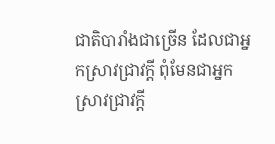ជាតិបារាំងជាច្រើន ដែលជាអ្នកស្រាវជ្រាវក្តី ពុំមែនជាអ្នកស្រាវជ្រាវក្តី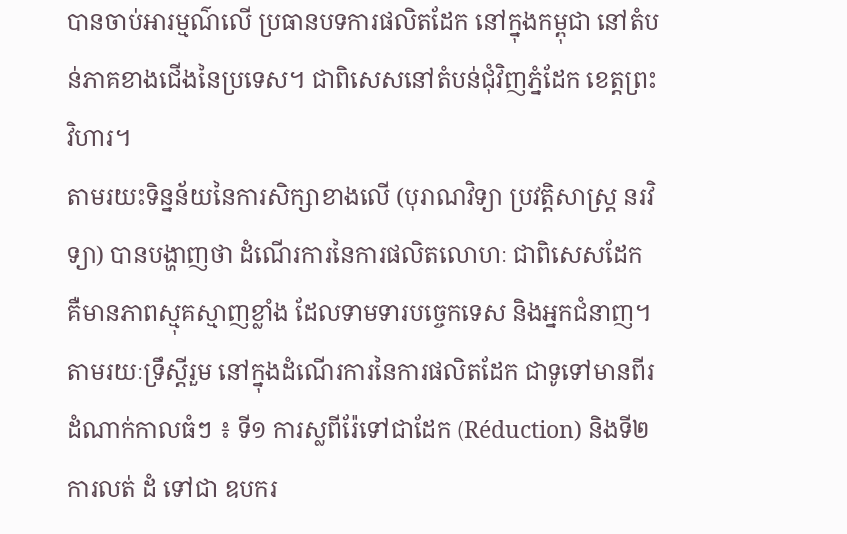បានចាប់អារម្មណ៌លើ ប្រធានបទការផលិតដែក នៅក្នុងកម្ពុជា នៅតំបន់ភាគខាងជើងនៃប្រទេស។ ជាពិសេសនៅតំបន់ជុំវិញភ្នំដែក ខេត្តព្រះវិហារ។
តាមរយះទិន្នន័យនៃការសិក្សាខាងលើ (បុរាណវិទ្យា ប្រវត្តិសាស្រ្ត នរវិទ្យា) បានបង្ហាញថា ដំណើរការនៃការផលិតលោហៈ ជាពិសេសដែក គឺមានភាពស្មុគស្មាញខ្លាំង ដែលទាមទារបច្ចេកទេស និងអ្នកជំនាញ។ តាមរយៈទ្រឹស្តីរួម នៅក្នុងដំណើរការនៃការផលិតដែក ជាទូទៅមានពីរដំណាក់កាលធំៗ ៖ ទី១ ការស្លពីរ៉ែទៅជាដែក (Réduction) និងទី២ ការលត់ ដំ ទៅជា ឧបករ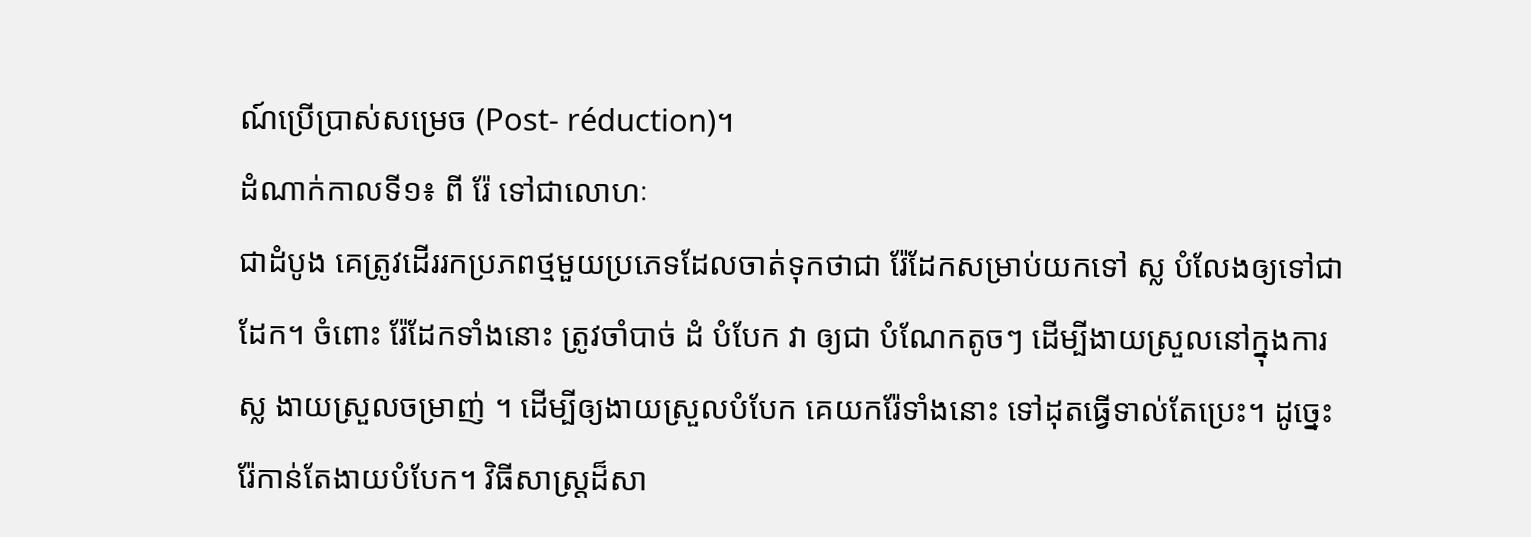ណ៍ប្រើប្រាស់សម្រេច (Post- réduction)។
ដំណាក់កាលទី១៖ ពី រ៉ែ ទៅជាលោហៈ
ជាដំបូង គេត្រូវដើររកប្រភពថ្មមួយប្រភេទដែលចាត់ទុកថាជា រ៉ែដែកសម្រាប់យកទៅ ស្ល បំលែងឲ្យទៅជាដែក។ ចំពោះ រ៉ែដែកទាំងនោះ ត្រូវចាំបាច់ ដំ បំបែក វា ឲ្យជា បំណែកតូចៗ ដើម្បីងាយស្រួលនៅក្នុងការស្ល ងាយស្រួលចម្រាញ់ ។ ដើម្បីឲ្យងាយស្រួលបំបែក គេយករ៉ែទាំងនោះ ទៅដុតធ្វើទាល់តែប្រេះ។ ដូច្នេះ រ៉ែកាន់តែងាយបំបែក។ វិធីសាស្ត្រដ៏សា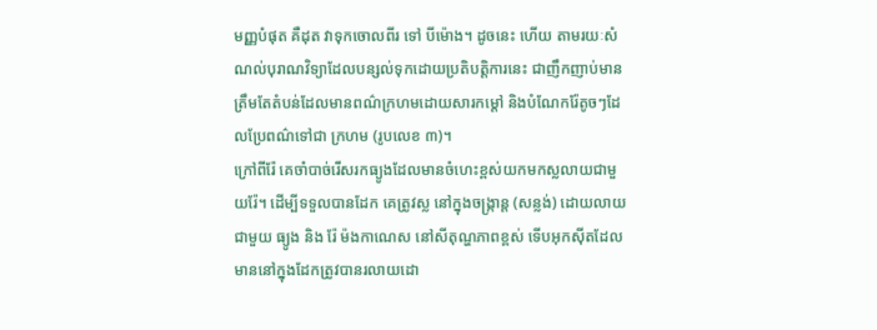មញ្ញបំផុត គឺដុត វាទុកចោលពីរ ទៅ បីម៉ោង។ ដូចនេះ ហើយ តាមរយៈសំណល់បុរាណវិទ្យាដែលបន្សល់ទុកដោយប្រតិបត្តិការនេះ ជាញឹកញាប់មានត្រឹមតែតំបន់ដែលមានពណ៌ក្រហមដោយសារកម្ដៅ និងបំណែករ៉ែតូចៗដែលប្រែពណ៌ទៅជា ក្រហម (រូបលេខ ៣)។
ក្រៅពីរ៉ែ គេចាំបាច់រើសរកធ្យូងដែលមានចំហេះខ្ពស់យកមកស្លលាយជាមួយរ៉ែ។ ដើម្បីទទួលបានដែក គេត្រូវស្ល នៅក្នុងចង្រ្កាន្ត (សន្លង់) ដោយលាយជាមួយ ធ្យូង និង រ៉ែ ម៉ងកាណេស នៅសីតុណ្ហភាពខ្ពស់ ទើបអុកស៊ីតដែលមាននៅក្នុងដែកត្រូវបានរលាយដោ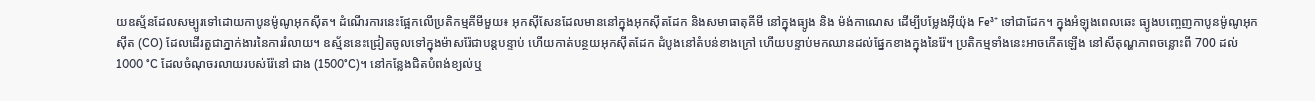យឧស្ម័នដែលសម្បូរទៅដោយកាបូនម៉ូណូអុកស៊ីត។ ដំណើរការនេះផ្អែកលើប្រតិកម្មគីមីមួយ៖ អុកស៊ីសែនដែលមាននៅក្នុងអុកស៊ីតដែក និងសមាធាតុគីមី នៅក្នុងធ្យូង និង ម៉ង់កាណេស ដើម្បីបម្លែងអ៊ីយ៉ុង Fe³⁺ ទៅជាដែក។ ក្នុងអំឡុងពេលឆេះ ធ្យូងបញ្ចេញកាបូនម៉ូណូអុកស៊ីត (CO) ដែលដើរតួជាភ្នាក់ងារនៃការរំលាយ។ ឧស្ម័ននេះជ្រៀតចូលទៅក្នុងម៉ាសរ៉ែជាបន្តបន្ទាប់ ហើយកាត់បន្ថយអុកស៊ីតដែក ដំបូងនៅតំបន់ខាងក្រៅ ហើយបន្ទាប់មកឈានដល់ផ្នែកខាងក្នុងនៃរ៉ែ។ ប្រតិកម្មទាំងនេះអាចកើតឡើង នៅសីតុណ្ហភាពចន្លោះពី 700 ដល់1000 °C ដែលចំណុចរលាយរបស់រ៉ែនៅ ជាង (1500°C)។ នៅកន្លែងជិតបំពង់ខ្យល់ឬ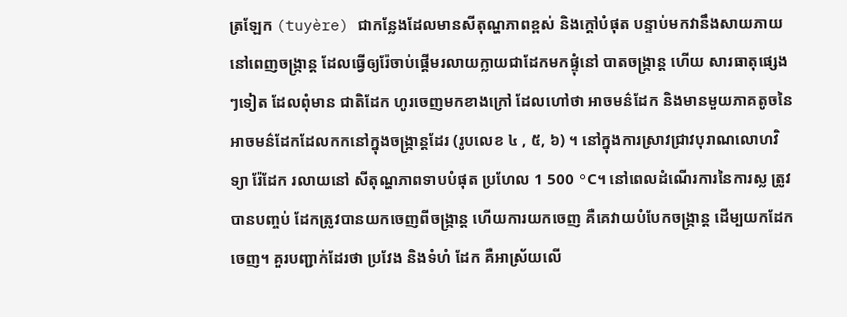ត្រឡែក (tuyère) ជាកន្លែងដែលមានសីតុណ្ហភាពខ្ពស់ និងក្តៅបំផុត បន្ទាប់មកវានឹងសាយភាយនៅពេញចង្រ្កាន្ត ដែលធ្វើឲ្យរ៉ែចាប់ផ្តើមរលាយក្លាយជាដែកមកផ្ទុំនៅ បាតចង្រ្កាន្ត ហើយ សារធាតុផ្សេងៗទៀត ដែលពុំមាន ជាតិដែក ហូរចេញមកខាងក្រៅ ដែលហៅថា អាចមន៌ដែក និងមានមួយភាគតូចនៃអាចមន៌ដែកដែលកកនៅក្នុងចង្រ្កាន្តដែរ (រូបលេខ ៤ , ៥, ៦) ។ នៅក្នុងការស្រាវជ្រាវបុរាណលោហវិទ្យា រ៉ែដែក រលាយនៅ សីតុណ្ហភាពទាបបំផុត ប្រហែល 1 500 °C។ នៅពេលដំណើរការនៃការស្ល ត្រូវបានបញ្ចប់ ដែកត្រូវបានយកចេញពីចង្រ្កាន្ត ហើយការយកចេញ គឺគេវាយបំបែកចង្រ្កាន្ត ដើម្បយកដែកចេញ។ គួរបញ្ជាក់ដែរថា ប្រវែង និងទំហំ ដែក គឺអាស្រ័យលើ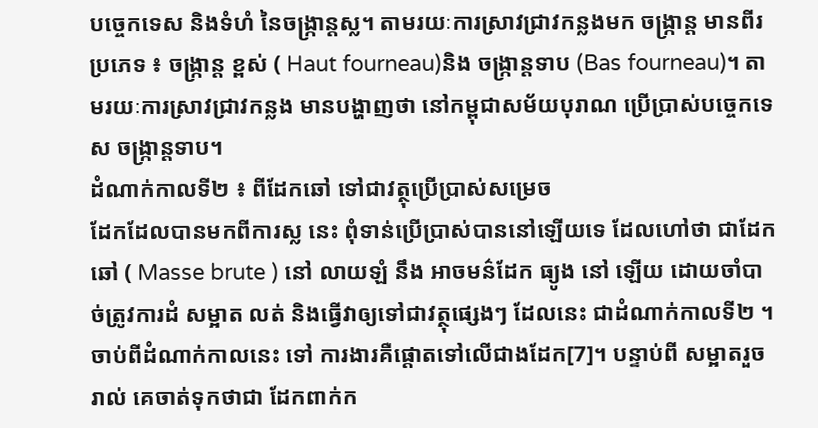បច្ចេកទេស និងទំហំ នៃចង្រ្កាន្តស្ល។ តាមរយៈការស្រាវជ្រាវកន្លងមក ចង្រ្កាន្ត មានពីរប្រភេទ ៖ ចង្ក្រាន្ត ខ្ពស់ ( Haut fourneau)និង ចង្រ្កាន្តទាប (Bas fourneau)។ តាមរយៈការស្រាវជ្រាវកន្លង មានបង្ហាញថា នៅកម្ពុជាសម័យបុរាណ ប្រើប្រាស់បច្ចេកទេស ចង្ក្រាន្តទាប។
ដំណាក់កាលទី២ ៖ ពីដែកឆៅ ទៅជាវត្ថុប្រើប្រាស់សម្រេច
ដែកដែលបានមកពីការស្ល នេះ ពុំទាន់ប្រើប្រាស់បាននៅឡើយទេ ដែលហៅថា ជាដែកឆៅ ( Masse brute ) នៅ លាយឡំ នឹង អាចមន៌ដែក ធ្យូង នៅ ឡើយ ដោយចាំបាច់ត្រូវការដំ សម្អាត លត់ និងធ្វើវាឲ្យទៅជាវត្ថុផ្សេងៗ ដែលនេះ ជាដំណាក់កាលទី២ ។ ចាប់ពីដំណាក់កាលនេះ ទៅ ការងារគឺផ្តោតទៅលើជាងដែក[7]។ បន្ទាប់ពី សម្អាតរួចរាល់ គេចាត់ទុកថាជា ដែកពាក់ក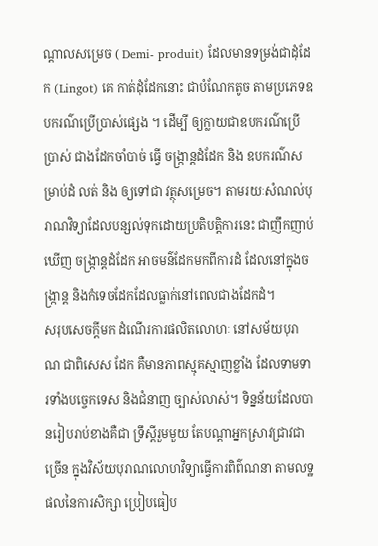ណ្តាលសម្រេច ( Demi- produit) ដែលមានទម្រង់ជាដុំដែក (Lingot) គេ កាត់ដុំដែកនោះ ជាបំណែកតូច តាមប្រភេទឧបករណ៌ប្រើប្រាស់ផ្សេង ។ ដើម្បី ឲ្យក្លាយជាឧបករណ៌ប្រើប្រាស់ ជាងដែកចាំបាច់ ធ្វើ ចង្រ្កាន្តដំដែក និង ឧបករណ៌សម្រាប់ដំ លត់ និង ឲ្យទៅជា វត្ថុសម្រេច។ តាមរយៈសំណល់បុរាណវិទ្យាដែលបន្សល់ទុកដោយប្រតិបត្តិការនេះ ជាញឹកញាប់ឃើញ ចង្រ្កាន្តដំដែក អាចមន៌ដែកមកពីការដំ ដែលនៅក្នុងចង្ក្រាន្ត និងកំទេចដែកដែលធ្លាក់នៅពេលជាងដែកដំ។
សរុបសេចក្តីមក ដំណើរការផលិតលោហៈ នៅសម័យបុរាណ ជាពិសេស ដែក គឺមានភាពស្មុគស្មាញខ្លាំង ដែលទាមទារទាំងបច្ចេកទេស និងជំនាញ ច្បាស់លាស់។ ទិន្នន័យដែលបានរៀបរាប់ខាងគឺជា ទ្រឹស្តីរួមមួយ តែបណ្តាអ្នកស្រាវជ្រាវជាច្រើន ក្នុងវិស័យបុរាណលោហវិទ្យាធ្វើការពិព៌ណនា តាមលទ្ឋផលនៃការសិក្សា ប្រៀបធៀប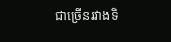ជាច្រើនរវាងទិ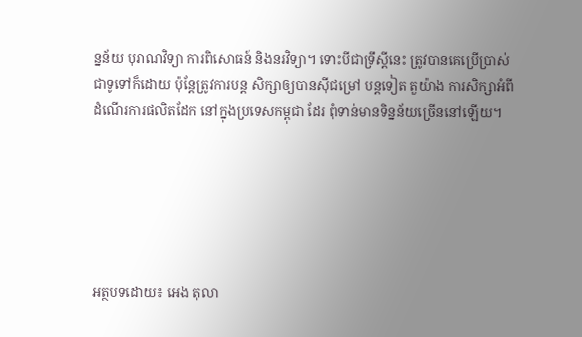ន្នន័យ បុរាណវិទ្យា ការពិសោធន៍ និងនរវិទ្យា។ ទោះបីជាទ្រឹស្តីនេះ ត្រូវបានគេប្រើប្រាស់ជាទូទៅក៏ដោយ ប៉ុន្តែត្រូវការបន្ត សិក្សាឲ្យបានស៊ីជម្រៅ បន្តទៀត តួយ៉ាង ការសិក្សាអំពីដំណើរការផលិតដែក នៅក្នុងប្រទេសកម្ពុជា ដែរ ពុំទាន់មានទិន្នន័យច្រើននៅឡើយ។






អត្ថបទដោយ៖ អេង តុលា